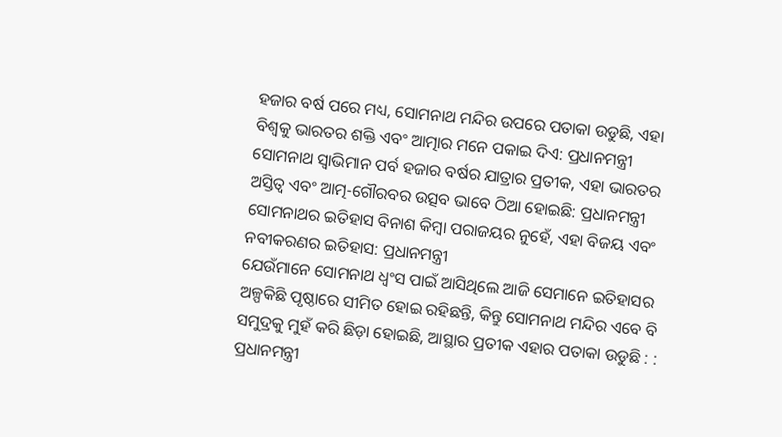ହଜାର ବର୍ଷ ପରେ ମଧ୍ୟ, ସୋମନାଥ ମନ୍ଦିର ଉପରେ ପତାକା ଉଡୁଛି, ଏହା ବିଶ୍ୱକୁ ଭାରତର ଶକ୍ତି ଏବଂ ଆତ୍ମାର ମନେ ପକାଇ ଦିଏ: ପ୍ରଧାନମନ୍ତ୍ରୀ
ସୋମନାଥ ସ୍ୱାଭିମାନ ପର୍ବ ହଜାର ବର୍ଷର ଯାତ୍ରାର ପ୍ରତୀକ, ଏହା ଭାରତର ଅସ୍ତିତ୍ୱ ଏବଂ ଆତ୍ମ-ଗୌରବର ଉତ୍ସବ ଭାବେ ଠିଆ ହୋଇଛି: ପ୍ରଧାନମନ୍ତ୍ରୀ
ସୋମନାଥର ଇତିହାସ ବିନାଶ କିମ୍ବା ପରାଜୟର ନୁହେଁ, ଏହା ବିଜୟ ଏବଂ ନବୀକରଣର ଇତିହାସ: ପ୍ରଧାନମନ୍ତ୍ରୀ
ଯେଉଁମାନେ ସୋମନାଥ ଧ୍ବଂସ ପାଇଁ ଆସିଥିଲେ ଆଜି ସେମାନେ ଇତିହାସର ଅଳ୍ପକିଛି ପୃଷ୍ଠାରେ ସୀମିତ ହୋଇ ରହିଛନ୍ତି, କିନ୍ତୁ ସୋମନାଥ ମନ୍ଦିର ଏବେ ବି ସମୁଦ୍ରକୁ ମୁହଁ କରି ଛିଡ଼ା ହୋଇଛି, ଆସ୍ଥାର ପ୍ରତୀକ ଏହାର ପତାକା ଉଡୁଛି : : ପ୍ରଧାନମନ୍ତ୍ରୀ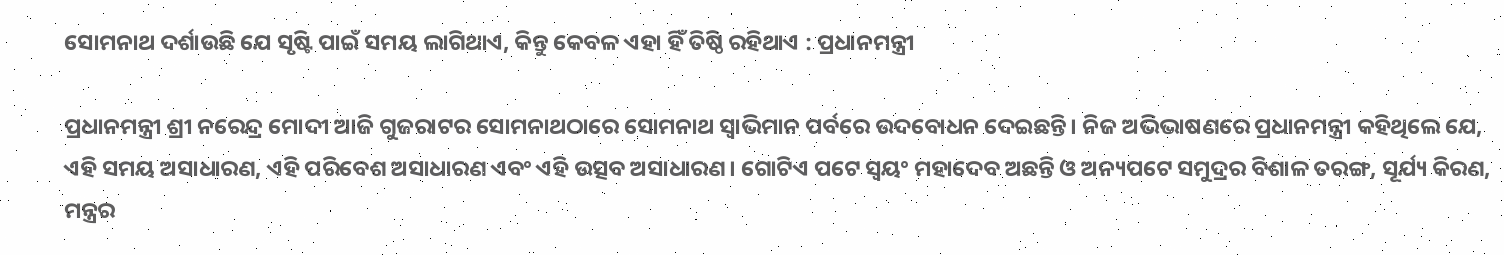ସୋମନାଥ ଦର୍ଶାଉଛି ଯେ ସୃଷ୍ଟି ପାଇଁ ସମୟ ଲାଗିଥାଏ, କିନ୍ତୁ କେବଳ ଏହା ହିଁ ତିଷ୍ଠି ରହିଥାଏ : ପ୍ରଧାନମନ୍ତ୍ରୀ

ପ୍ରଧାନମନ୍ତ୍ରୀ ଶ୍ରୀ ନରେନ୍ଦ୍ର ମୋଦୀ ଆଜି ଗୁଜରାଟର ସୋମନାଥଠାରେ ସୋମନାଥ ସ୍ୱାଭିମାନ ପର୍ବରେ ଉଦବୋଧନ ଦେଇଛନ୍ତି। ନିଜ ଅଭିଭାଷଣରେ ପ୍ରଧାନମନ୍ତ୍ରୀ କହିଥିଲେ ଯେ, ଏହି ସମୟ ଅସାଧାରଣ, ଏହି ପରିବେଶ ଅସାଧାରଣ ଏବଂ ଏହି ଉତ୍ସବ ଅସାଧାରଣ। ଗୋଟିଏ ପଟେ ସ୍ବୟଂ ମହାଦେବ ଅଛନ୍ତି ଓ ଅନ୍ୟପଟେ ସମୁଦ୍ରର ବିଶାଳ ତରଙ୍ଗ, ସୂର୍ଯ୍ୟ କିରଣ, ମନ୍ତ୍ରର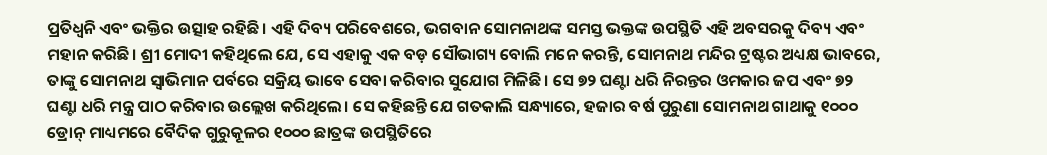ପ୍ରତିଧ୍ୱନି ଏବଂ ଭକ୍ତିର ଉତ୍ସାହ ରହିଛି। ଏହି ଦିବ୍ୟ ପରିବେଶରେ, ଭଗବାନ ସୋମନାଥଙ୍କ ସମସ୍ତ ଭକ୍ତଙ୍କ ଉପସ୍ଥିତି ଏହି ଅବସରକୁ ଦିବ୍ୟ ଏବଂ ମହାନ କରିଛି। ଶ୍ରୀ ମୋଦୀ କହିଥିଲେ ଯେ, ସେ ଏହାକୁ ଏକ ବଡ଼ ସୌଭାଗ୍ୟ ବୋଲି ମନେ କରନ୍ତି, ସୋମନାଥ ମନ୍ଦିର ଟ୍ରଷ୍ଟର ଅଧ୍ୟକ୍ଷ ଭାବରେ, ତାଙ୍କୁ ସୋମନାଥ ସ୍ୱାଭିମାନ ପର୍ବରେ ସକ୍ରିୟ ଭାବେ ସେବା କରିବାର ସୁଯୋଗ ମିଳିଛି। ସେ ୭୨ ଘଣ୍ଟା ଧରି ନିରନ୍ତର ଓମକାର ଜପ ଏବଂ ୭୨ ଘଣ୍ଟା ଧରି ମନ୍ତ୍ର ପାଠ କରିବାର ଉଲ୍ଲେଖ କରିଥିଲେ। ସେ କହିଛନ୍ତି ଯେ ଗତକାଲି ସନ୍ଧ୍ୟାରେ, ହଜାର ବର୍ଷ ପୁରୁଣା ସୋମନାଥ ଗାଥାକୁ ୧୦୦୦ ଡ୍ରୋନ୍ ମାଧ୍ୟମରେ ବୈଦିକ ଗୁରୁକୂଳର ୧୦୦୦ ଛାତ୍ରଙ୍କ ଉପସ୍ଥିତିରେ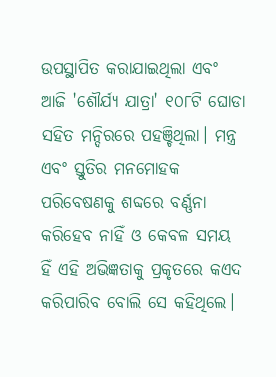ଉପସ୍ଥାପିତ କରାଯାଇଥିଲା ଏବଂ ଆଜି 'ଶୌର୍ଯ୍ୟ ଯାତ୍ରା' ୧୦୮ଟି ଘୋଡା ସହିତ ମନ୍ଦିରରେ ପହଞ୍ଚିଥିଲା। ମନ୍ତ୍ର ଏବଂ ସ୍ତୁତିର ମନମୋହକ ପରିବେଷଣକୁ ଶବ୍ଦରେ ବର୍ଣ୍ଣନା କରିହେବ ନାହିଁ ଓ କେବଳ ସମୟ ହିଁ ଏହି ଅଭିଜ୍ଞତାକୁ ପ୍ରକୃତରେ କଏଦ କରିପାରିବ ବୋଲି ସେ କହିଥିଲେ।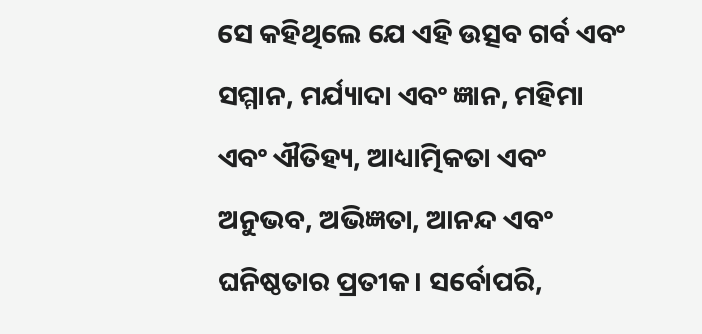ସେ କହିଥିଲେ ଯେ ଏହି ଉତ୍ସବ ଗର୍ବ ଏବଂ ସମ୍ମାନ, ମର୍ଯ୍ୟାଦା ଏବଂ ଜ୍ଞାନ, ମହିମା ଏବଂ ଐତିହ୍ୟ, ଆଧ୍ୟାତ୍ମିକତା ଏବଂ ଅନୁଭବ, ଅଭିଜ୍ଞତା, ଆନନ୍ଦ ଏବଂ ଘନିଷ୍ଠତାର ପ୍ରତୀକ। ସର୍ବୋପରି,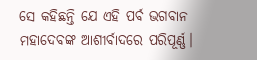ସେ କହିଛନ୍ତି ଯେ ଏହି ପର୍ବ ଭଗବାନ ମହାଦେବଙ୍କ ଆଶୀର୍ବାଦରେ ପରିପୂର୍ଣ୍ଣ।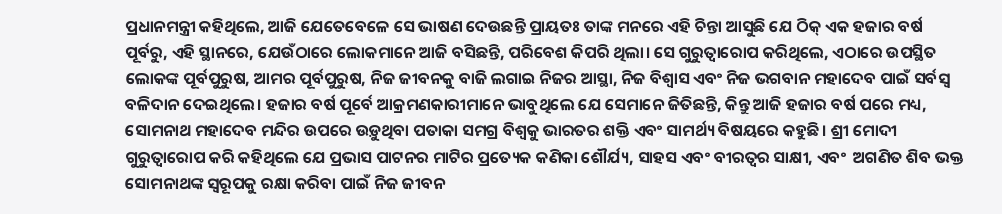ପ୍ରଧାନମନ୍ତ୍ରୀ କହିଥିଲେ, ଆଜି ଯେତେବେଳେ ସେ ଭାଷଣ ଦେଉଛନ୍ତି ପ୍ରାୟତଃ ତାଙ୍କ ମନରେ ଏହି ଚିନ୍ତା ଆସୁଛି ଯେ ଠିକ୍ ଏକ ହଜାର ବର୍ଷ ପୂର୍ବରୁ, ଏହି ସ୍ଥାନରେ, ଯେଉଁଠାରେ ଲୋକମାନେ ଆଜି ବସିଛନ୍ତି, ପରିବେଶ କିପରି ଥିଲା। ସେ ଗୁରୁତ୍ୱାରୋପ କରିଥିଲେ, ଏଠାରେ ଉପସ୍ଥିତ ଲୋକଙ୍କ ପୂର୍ବପୁରୁଷ, ଆମର ପୂର୍ବପୁରୁଷ, ନିଜ ଜୀବନକୁ ବାଜି ଲଗାଇ ନିଜର ଆସ୍ଥା, ନିଜ ବିଶ୍ୱାସ ଏବଂ ନିଜ ଭଗବାନ ମହାଦେବ ପାଇଁ ସର୍ବସ୍ୱ ବଳିଦାନ ଦେଇଥିଲେ। ହଜାର ବର୍ଷ ପୂର୍ବେ ଆକ୍ରମଣକାରୀମାନେ ଭାବୁଥିଲେ ଯେ ସେମାନେ ଜିତିଛନ୍ତି, କିନ୍ତୁ ଆଜି ହଜାର ବର୍ଷ ପରେ ମଧ୍ୟ, ସୋମନାଥ ମହାଦେବ ମନ୍ଦିର ଉପରେ ଉଡ଼ୁଥିବା ପତାକା ସମଗ୍ର ବିଶ୍ୱକୁ ଭାରତର ଶକ୍ତି ଏବଂ ସାମର୍ଥ୍ୟ ବିଷୟରେ କହୁଛି। ଶ୍ରୀ ମୋଦୀ ଗୁରୁତ୍ୱାରୋପ କରି କହିଥିଲେ ଯେ ପ୍ରଭାସ ପାଟନର ମାଟିର ପ୍ରତ୍ୟେକ କଣିକା ଶୌର୍ଯ୍ୟ, ସାହସ ଏବଂ ବୀରତ୍ୱର ସାକ୍ଷୀ, ଏବଂ  ଅଗଣିତ ଶିବ ଭକ୍ତ ସୋମନାଥଙ୍କ ସ୍ୱରୂପକୁ ରକ୍ଷା କରିବା ପାଇଁ ନିଜ ଜୀବନ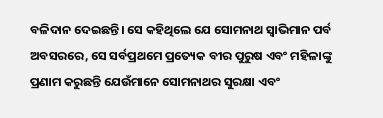ବଳିଦାନ ଦେଇଛନ୍ତି। ସେ କହିଥିଲେ ଯେ ସୋମନାଥ ସ୍ୱାଭିମାନ ପର୍ବ ଅବସରରେ, ସେ ସର୍ବପ୍ରଥମେ ପ୍ରତ୍ୟେକ ବୀର ପୁରୁଷ ଏବଂ ମହିଳାଙ୍କୁ ପ୍ରଣାମ କରୁଛନ୍ତି ଯେଉଁମାନେ ସୋମନାଥର ସୁରକ୍ଷା ଏବଂ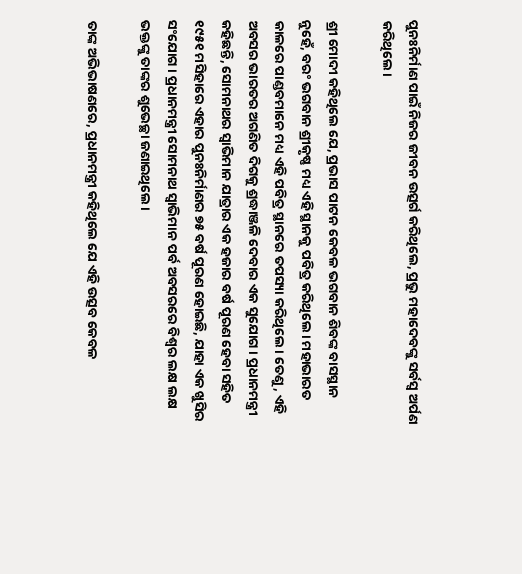ପୁନଃନିର୍ମାଣ ପାଇଁ ନିଜର ଜୀବନ ଉତ୍ସର୍ଗ କରିଥିଲେ, ପ୍ରଭୁ ମହାଦେବଙ୍କୁ ସର୍ବସ୍ୱ ଅର୍ପଣ କରିଥିଲେ।

ଶ୍ରୀ ମୋଦୀ କହିଥିଲେ ଯେ, ପ୍ରଭାସ ପାଟନ କେବଳ ଭଗବାନ ଶିବଙ୍କ ବାସସ୍ଥାନ ନୁହେଁ, ବରଂ ଭଗବାନ ଶ୍ରୀକୃଷ୍ଣ ମଧ୍ୟ ଏହି ସ୍ଥାନକୁ ପବିତ୍ର କରିଥିଲେ। ମହାଭାରତ କାଳରେ ପାଣ୍ଡବମାନେ ମଧ୍ୟ ଏହି ପବିତ୍ର ସ୍ଥାନରେ ତପସ୍ୟା କରିଥିଲେ। ତେଣୁ, ଏହି ଅବସର ଭାରତର ଅଗଣିତ ଦିଗକୁ ଶ୍ରଦ୍ଧାଞ୍ଜଳି ଦେବାର ଏକ ସୁଯୋଗ। ପ୍ରଧାନମନ୍ତ୍ରୀ କହିଛନ୍ତି, ସୋମନାଥର ସ୍ୱାଭିମାନ ଯାତ୍ରାର ଏକ ହଜାର ବର୍ଷ ପୂରଣ ହେବା ସହିତ ୧୯୫୧ ମସିହାରେ ଏହାର ପୁନଃନିର୍ମାଣର ୭୫ ବର୍ଷ ପୂରଣ ହୋଇଛି, ଯାହା ଏକ ଖୁସିର ସଂଯୋଗ। ପ୍ରଧାନମନ୍ତ୍ରୀ ସୋମନାଥ ସ୍ୱାଭିମାନ ପର୍ବ ଅବସରରେ ବିଶ୍ୱର ଲକ୍ଷ ଲକ୍ଷ ଭକ୍ତଙ୍କୁ ତାଙ୍କର ଶୁଭେଚ୍ଛା ଜଣାଇଥିଲେ।

ତାଙ୍କ ଅଭିଭାଷଣରେ, ପ୍ରଧାନମନ୍ତ୍ରୀ କହିଥିଲେ ଯେ ଏହି ଉତ୍ସବ କେବଳ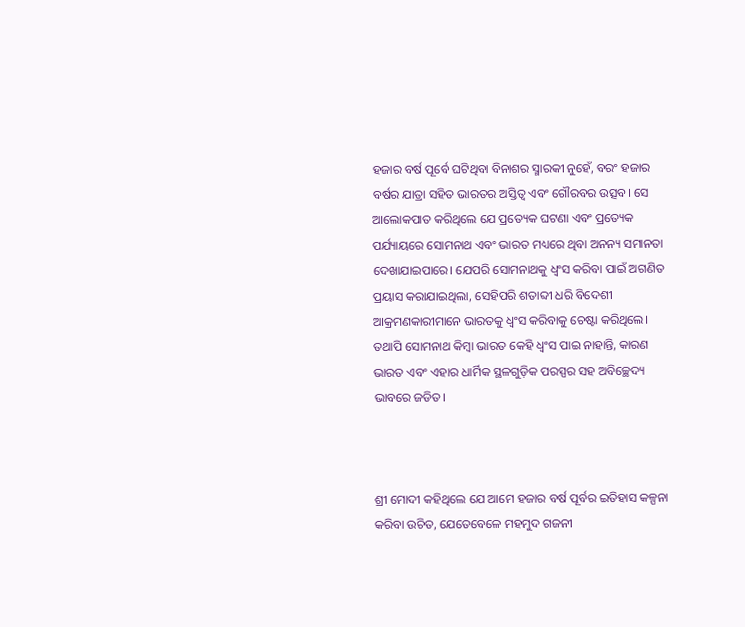ହଜାର ବର୍ଷ ପୂର୍ବେ ଘଟିଥିବା ବିନାଶର ସ୍ମାରକୀ ନୁହେଁ, ବରଂ ହଜାର ବର୍ଷର ଯାତ୍ରା ସହିତ ଭାରତର ଅସ୍ତିତ୍ୱ ଏବଂ ଗୌରବର ଉତ୍ସବ। ସେ ଆଲୋକପାତ କରିଥିଲେ ଯେ ପ୍ରତ୍ୟେକ ଘଟଣା ଏବଂ ପ୍ରତ୍ୟେକ ପର୍ଯ୍ୟାୟରେ ସୋମନାଥ ଏବଂ ଭାରତ ମଧ୍ୟରେ ଥିବା ଅନନ୍ୟ ସମାନତା ଦେଖାଯାଇପାରେ। ଯେପରି ସୋମନାଥକୁ ଧ୍ୱଂସ କରିବା ପାଇଁ ଅଗଣିତ ପ୍ରୟାସ କରାଯାଇଥିଲା, ସେହିପରି ଶତାବ୍ଦୀ ଧରି ବିଦେଶୀ ଆକ୍ରମଣକାରୀମାନେ ଭାରତକୁ ଧ୍ୱଂସ କରିବାକୁ ଚେଷ୍ଟା କରିଥିଲେ। ତଥାପି ସୋମନାଥ କିମ୍ବା ଭାରତ କେହି ଧ୍ୱଂସ ପାଇ ନାହାନ୍ତି, କାରଣ ଭାରତ ଏବଂ ଏହାର ଧାର୍ମିକ ସ୍ଥଳଗୁଡ଼ିକ ପରସ୍ପର ସହ ଅବିଚ୍ଛେଦ୍ୟ ଭାବରେ ଜଡିତ।



ଶ୍ରୀ ମୋଦୀ କହିଥିଲେ ଯେ ଆମେ ହଜାର ବର୍ଷ ପୂର୍ବର ଇତିହାସ କଳ୍ପନା କରିବା ଉଚିତ, ଯେତେବେଳେ ମହମୁଦ ଗଜନୀ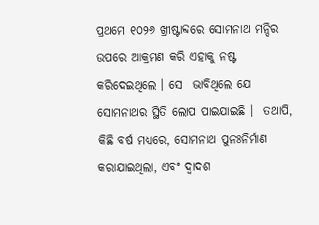ପ୍ରଥମେ ୧୦୨୬ ଖ୍ରୀଷ୍ଟାବ୍ଦରେ ସୋମନାଥ ମନ୍ଦିର ଉପରେ ଆକ୍ରମଣ କରି ଏହାକୁ ନଷ୍ଟ କରିଦେଇଥିଲେ । ସେ  ଭାବିଥିଲେ ଯେ ସୋମନାଥର ସ୍ଥିତି ଲୋପ ପାଇଯାଇଛି ।  ତଥାପି, କିଛି ବର୍ଷ ମଧ୍ୟରେ, ସୋମନାଥ ପୁନଃନିର୍ମାଣ କରାଯାଇଥିଲା, ଏବଂ ଦ୍ୱାଦଶ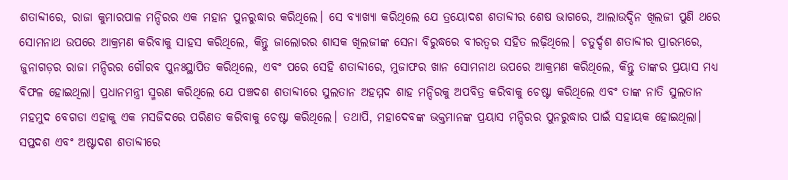ଶତାବ୍ଦୀରେ, ରାଜା କୁମାରପାଳ ମନ୍ଦିରର ଏକ ମହାନ ପୁନରୁଦ୍ଧାର କରିଥିଲେ। ସେ ବ୍ୟାଖ୍ୟା କରିଥିଲେ ଯେ ତ୍ରୟୋଦଶ ଶତାବ୍ଦୀର ଶେଷ ଭାଗରେ, ଆଲାଉଦ୍ଦିନ ଖିଲଜୀ ପୁଣି ଥରେ ସୋମନାଥ ଉପରେ ଆକ୍ରମଣ କରିବାକୁ ସାହସ କରିଥିଲେ, କିନ୍ତୁ ଜାଲୋରର ଶାସକ ଖିଲଜୀଙ୍କ ସେନା ବିରୁଦ୍ଧରେ ବୀରତ୍ୱର ସହିତ ଲଢ଼ିଥିଲେ। ଚତୁର୍ଦ୍ଦଶ ଶତାବ୍ଦୀର ପ୍ରାରମ୍ଭରେ, ଜୁନାଗଡ଼ର ରାଜା ମନ୍ଦିରର ଗୌରବ ପୁନଃସ୍ଥାପିତ କରିଥିଲେ, ଏବଂ ପରେ ସେହି ଶତାବ୍ଦୀରେ, ମୁଜାଫର ଖାନ ସୋମନାଥ ଉପରେ ଆକ୍ରମଣ କରିଥିଲେ, କିନ୍ତୁ ତାଙ୍କର ପ୍ରୟାସ ମଧ୍ୟ ବିଫଳ ହୋଇଥିଲା। ପ୍ରଧାନମନ୍ତ୍ରୀ ସ୍ମରଣ କରିଥିଲେ ଯେ ପଞ୍ଚଦଶ ଶତାବ୍ଦୀରେ ସୁଲତାନ ଅହମ୍ମଦ ଶାହ ମନ୍ଦିରକୁ ଅପବିତ୍ର କରିବାକୁ ଚେଷ୍ଟା କରିଥିଲେ ଏବଂ ତାଙ୍କ ନାତି ସୁଲତାନ ମହମୁଦ ବେଗଡା ଏହାକୁ ଏକ ମସଜିଦରେ ପରିଣତ କରିବାକୁ ଚେଷ୍ଟା କରିଥିଲେ। ତଥାପି, ମହାଦେବଙ୍କ ଭକ୍ତମାନଙ୍କ ପ୍ରୟାସ ମନ୍ଦିରର ପୁନରୁଦ୍ଧାର ପାଇଁ ସହାୟକ ହୋଇଥିଲା। ସପ୍ତଦଶ ଏବଂ ଅଷ୍ଟାଦଶ ଶତାବ୍ଦୀରେ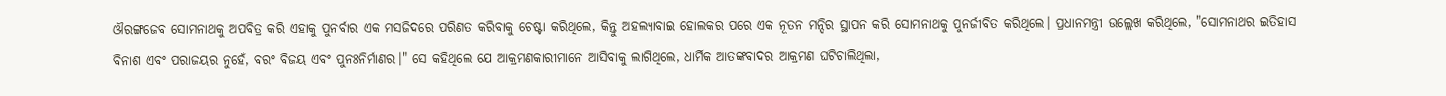ଔରଙ୍ଗଜେବ ସୋମନାଥକୁ ଅପବିତ୍ର କରି ଏହାକୁ ପୁନର୍ବାର ଏକ ମସଜିଦରେ ପରିଣତ କରିବାକୁ ଚେଷ୍ଟା କରିଥିଲେ, କିନ୍ତୁ ଅହଲ୍ୟାବାଇ ହୋଲକର ପରେ ଏକ ନୂତନ ମନ୍ଦିର ସ୍ଥାପନ କରି ସୋମନାଥକୁ ପୁନର୍ଜୀବିତ କରିଥିଲେ। ପ୍ରଧାନମନ୍ତ୍ରୀ ଉଲ୍ଲେଖ କରିଥିଲେ, "ସୋମନାଥର ଇତିହାସ ବିନାଶ ଏବଂ ପରାଜୟର ନୁହେଁ, ବରଂ ବିଜୟ ଏବଂ ପୁନଃନିର୍ମାଣର।" ସେ କହିଥିଲେ ଯେ ଆକ୍ରମଣକାରୀମାନେ ଆସିବାକୁ ଲାଗିଥିଲେ, ଧାର୍ମିକ ଆତଙ୍କବାଦର ଆକ୍ରମଣ ଘଟିଚାଲିଥିଲା,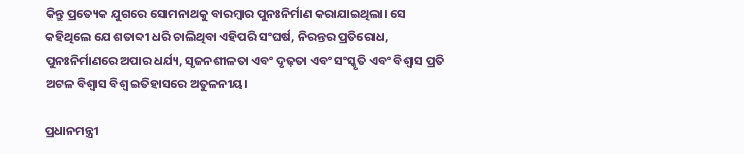କିନ୍ତୁ ପ୍ରତ୍ୟେକ ଯୁଗରେ ସୋମନାଥକୁ ବାରମ୍ବାର ପୁନଃନିର୍ମାଣ କରାଯାଇଥିଲା। ସେ କହିଥିଲେ ଯେ ଶତାବ୍ଦୀ ଧରି ଚାଲିଥିବା ଏହିପରି ସଂଘର୍ଷ, ନିରନ୍ତର ପ୍ରତିରୋଧ, ପୁନଃନିର୍ମାଣରେ ଅପାର ଧର୍ଯ୍ୟ, ସୃଜନଶୀଳତା ଏବଂ ଦୃଢ଼ତା ଏବଂ ସଂସ୍କୃତି ଏବଂ ବିଶ୍ୱାସ ପ୍ରତି ଅଟଳ ବିଶ୍ୱାସ ବିଶ୍ୱ ଇତିହାସରେ ଅତୁଳନୀୟ।

ପ୍ରଧାନମନ୍ତ୍ରୀ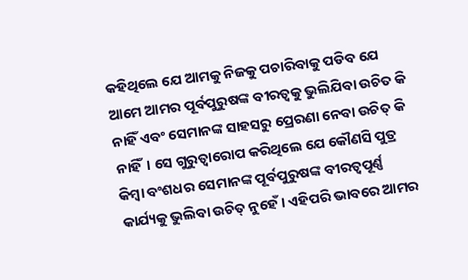କହିଥିଲେ ଯେ ଆମକୁ ନିଜକୁ ପଚାରିବାକୁ ପଡିବ ଯେ ଆମେ ଆମର ପୂର୍ବପୁରୁଷଙ୍କ ବୀରତ୍ୱକୁ ଭୁଲିଯିବା ଉଚିତ କି ନାହିଁ ଏବଂ ସେମାନଙ୍କ ସାହସରୁ ପ୍ରେରଣା ନେବା ଉଚିତ୍ କି ନାହିଁ। ସେ ଗୁରୁତ୍ୱାରୋପ କରିଥିଲେ ଯେ କୌଣସି ପୁତ୍ର କିମ୍ବା ବଂଶଧର ସେମାନଙ୍କ ପୂର୍ବପୁରୁଷଙ୍କ ବୀରତ୍ୱପୂର୍ଣ୍ଣ କାର୍ଯ୍ୟକୁ ଭୁଲିବା ଉଚିତ୍ ନୁହେଁ। ଏହିପରି ଭାବରେ ଆମର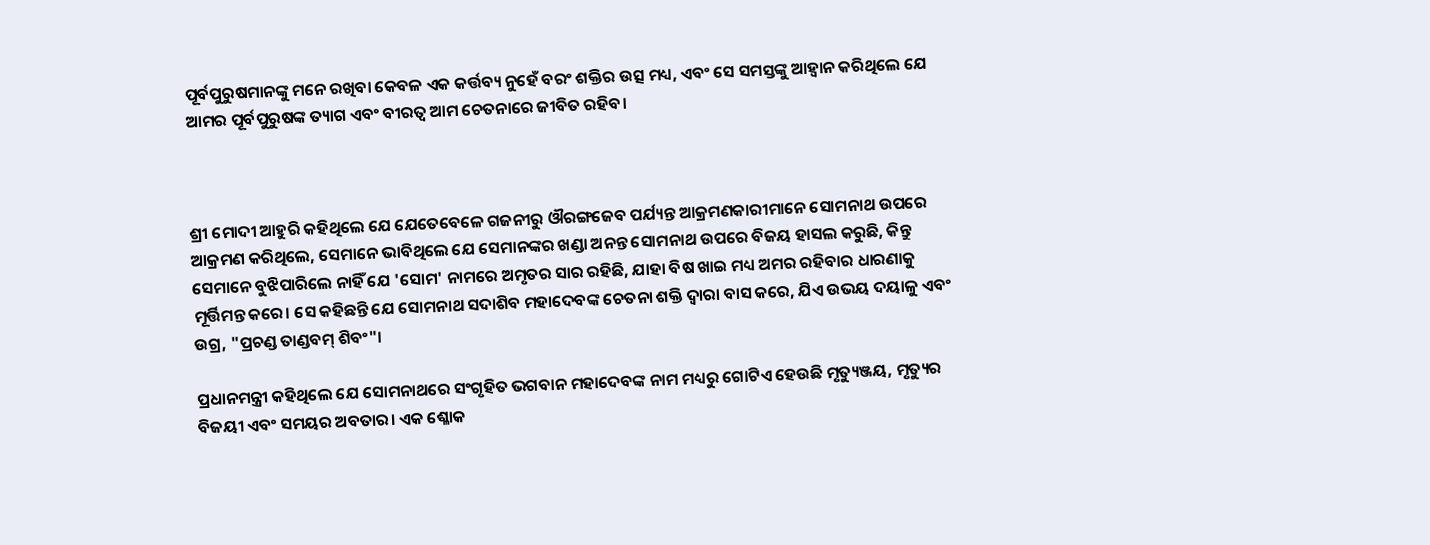ପୂର୍ବପୁରୁଷମାନଙ୍କୁ ମନେ ରଖିବା କେବଳ ଏକ କର୍ତ୍ତବ୍ୟ ନୁହେଁ ବରଂ ଶକ୍ତିର ଉତ୍ସ ମଧ୍ୟ, ଏବଂ ସେ ସମସ୍ତଙ୍କୁ ଆହ୍ୱାନ କରିଥିଲେ ଯେ ଆମର ପୂର୍ବପୁରୁଷଙ୍କ ତ୍ୟାଗ ଏବଂ ବୀରତ୍ୱ ଆମ ଚେତନାରେ ଜୀବିତ ରହିବ।



ଶ୍ରୀ ମୋଦୀ ଆହୁରି କହିଥିଲେ ଯେ ଯେତେବେଳେ ଗଜନୀରୁ ଔରଙ୍ଗଜେବ ପର୍ଯ୍ୟନ୍ତ ଆକ୍ରମଣକାରୀମାନେ ସୋମନାଥ ଉପରେ ଆକ୍ରମଣ କରିଥିଲେ, ସେମାନେ ଭାବିଥିଲେ ଯେ ସେମାନଙ୍କର ଖଣ୍ଡା ଅନନ୍ତ ସୋମନାଥ ଉପରେ ବିଜୟ ହାସଲ କରୁଛି, କିନ୍ତୁ ସେମାନେ ବୁଝିପାରିଲେ ନାହିଁ ଯେ 'ସୋମ' ନାମରେ ଅମୃତର ସାର ରହିଛି, ଯାହା ବିଷ ଖାଇ ମଧ୍ୟ ଅମର ରହିବାର ଧାରଣାକୁ ମୂର୍ତ୍ତିମନ୍ତ କରେ। ସେ କହିଛନ୍ତି ଯେ ସୋମନାଥ ସଦାଶିବ ମହାଦେବଙ୍କ ଚେତନା ଶକ୍ତି ଦ୍ୱାରା ବାସ କରେ, ଯିଏ ଉଭୟ ଦୟାଳୁ ଏବଂ ଉଗ୍ର, "ପ୍ରଚଣ୍ଡ ତାଣ୍ଡବମ୍ ଶିବଂ"।

ପ୍ରଧାନମନ୍ତ୍ରୀ କହିଥିଲେ ଯେ ସୋମନାଥରେ ସଂଗୃହିତ ଭଗବାନ ମହାଦେବଙ୍କ ନାମ ମଧ୍ୟରୁ ଗୋଟିଏ ହେଉଛି ମୃତ୍ୟୁଞ୍ଜୟ, ମୃତ୍ୟୁର ବିଜୟୀ ଏବଂ ସମୟର ଅବତାର। ଏକ ଶ୍ଳୋକ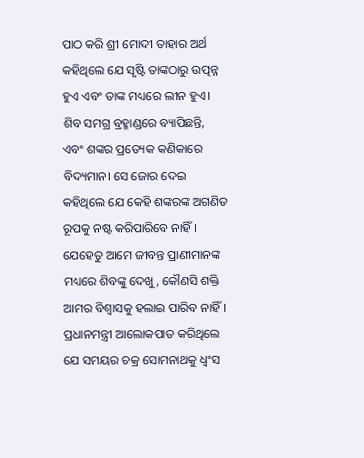ପାଠ କରି ଶ୍ରୀ ମୋଦୀ ତାହାର ଅର୍ଥ କହିଥିଲେ ଯେ ସୃଷ୍ଟି ତାଙ୍କଠାରୁ ଉତ୍ପନ୍ନ ହୁଏ ଏବଂ ତାଙ୍କ ମଧ୍ୟରେ ଲୀନ ହୁଏ। ଶିବ ସମଗ୍ର ବ୍ରହ୍ମାଣ୍ଡରେ ବ୍ୟାପିଛନ୍ତି, ଏବଂ ଶଙ୍କର ପ୍ରତ୍ୟେକ କଣିକାରେ ବିଦ୍ୟମାନ। ସେ ଜୋର ଦେଇ କହିଥିଲେ ଯେ କେହି ଶଙ୍କରଙ୍କ ଅଗଣିତ ରୂପକୁ ନଷ୍ଟ କରିପାରିବେ ନାହିଁ। ଯେହେତୁ ଆମେ ଜୀବନ୍ତ ପ୍ରାଣୀମାନଙ୍କ ମଧ୍ୟରେ ଶିବଙ୍କୁ ଦେଖୁ, କୌଣସି ଶକ୍ତି ଆମର ବିଶ୍ୱାସକୁ ହଲାଇ ପାରିବ ନାହିଁ। ପ୍ରଧାନମନ୍ତ୍ରୀ ଆଲୋକପାତ କରିଥିଲେ ଯେ ସମୟର ଚକ୍ର ସୋମନାଥକୁ ଧ୍ୱଂସ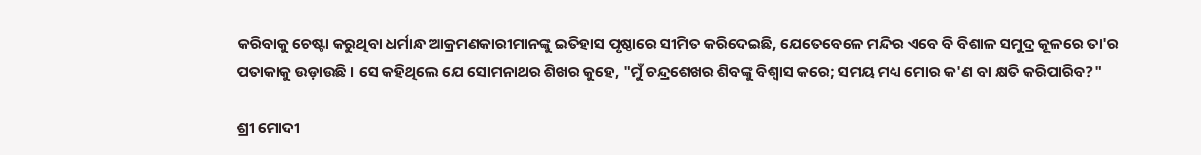କରିବାକୁ ଚେଷ୍ଟା କରୁଥିବା ଧର୍ମାନ୍ଧ ଆକ୍ରମଣକାରୀମାନଙ୍କୁ ଇତିହାସ ପୃଷ୍ଠାରେ ସୀମିତ କରିଦେଇଛି, ଯେତେବେଳେ ମନ୍ଦିର ଏବେ ବି ବିଶାଳ ସମୁଦ୍ର କୂଳରେ ତା'ର ପତାକାକୁ ଉଡ଼ାଉଛି । ସେ କହିଥିଲେ ଯେ ସୋମନାଥର ଶିଖର କୁହେ, "ମୁଁ ଚନ୍ଦ୍ରଶେଖର ଶିବଙ୍କୁ ବିଶ୍ୱାସ କରେ; ସମୟ ମଧ୍ୟ ମୋର କ'ଣ ବା କ୍ଷତି କରିପାରିବ?"

ଶ୍ରୀ ମୋଦୀ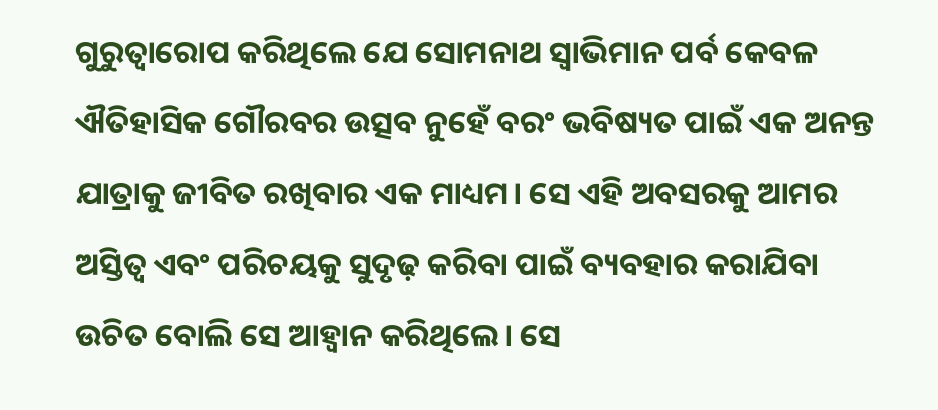ଗୁରୁତ୍ୱାରୋପ କରିଥିଲେ ଯେ ସୋମନାଥ ସ୍ୱାଭିମାନ ପର୍ବ କେବଳ ଐତିହାସିକ ଗୌରବର ଉତ୍ସବ ନୁହେଁ ବରଂ ଭବିଷ୍ୟତ ପାଇଁ ଏକ ଅନନ୍ତ ଯାତ୍ରାକୁ ଜୀବିତ ରଖିବାର ଏକ ମାଧ୍ୟମ। ସେ ଏହି ଅବସରକୁ ଆମର ଅସ୍ତିତ୍ୱ ଏବଂ ପରିଚୟକୁ ସୁଦୃଢ଼ କରିବା ପାଇଁ ବ୍ୟବହାର କରାଯିବା ଉଚିତ ବୋଲି ସେ ଆହ୍ୱାନ କରିଥିଲେ। ସେ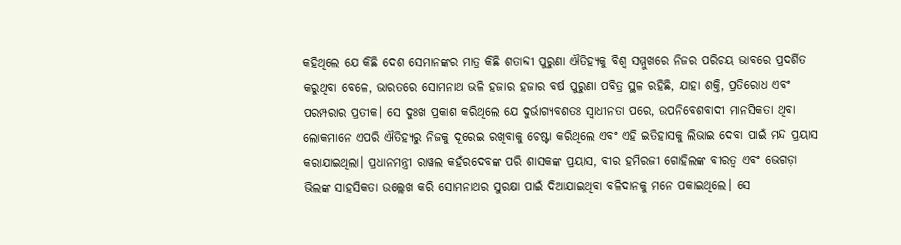କହିଥିଲେ ଯେ କିଛି ଦେଶ ସେମାନଙ୍କର ମାତ୍ର କିଛି ଶତାବ୍ଦୀ ପୁରୁଣା ଐତିହ୍ୟକୁ ବିଶ୍ୱ ସମ୍ମୁଖରେ ନିଜର ପରିଚୟ ଭାବରେ ପ୍ରଦର୍ଶିତ କରୁଥିବା ବେଳେ, ଭାରତରେ ସୋମନାଥ ଭଳି ହଜାର ହଜାର ବର୍ଷ ପୁରୁଣା ପବିତ୍ର ସ୍ଥଳ ରହିଛି, ଯାହା ଶକ୍ତି, ପ୍ରତିରୋଧ ଏବଂ ପରମ୍ପରାର ପ୍ରତୀକ। ସେ ଦୁଃଖ ପ୍ରକାଶ କରିଥିଲେ ଯେ ଦୁର୍ଭାଗ୍ୟବଶତଃ ସ୍ୱାଧୀନତା ପରେ, ଉପନିବେଶବାଦୀ ମାନସିକତା ଥିବା ଲୋକମାନେ ଏପରି ଐତିହ୍ୟରୁ ନିଜକୁ ଦୂରେଇ ରଖିବାକୁ ଚେଷ୍ଟା କରିଥିଲେ ଏବଂ ଏହି ଇତିହାସକୁ ଲିଭାଇ ଦେବା ପାଇଁ ମନ୍ଦ ପ୍ରୟାସ କରାଯାଇଥିଲା। ପ୍ରଧାନମନ୍ତ୍ରୀ ରାୱଲ କହଁରଦେବଙ୍କ ପରି ଶାସକଙ୍କ ପ୍ରୟାସ, ବୀର ହମିରଜୀ ଗୋହିଲଙ୍କ ବୀରତ୍ୱ ଏବଂ ଭେଗଡ଼ା ଭିଲଙ୍କ ସାହସିକତା ଉଲ୍ଲେଖ କରି ସୋମନାଥର ସୁରକ୍ଷା ପାଇଁ ଦିଆଯାଇଥିବା ବଳିଦାନକୁ ମନେ ପକାଇଥିଲେ। ସେ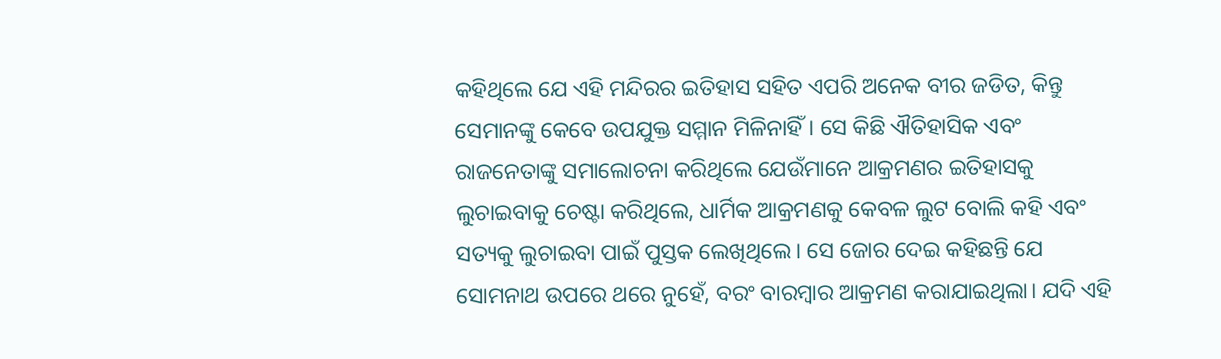କହିଥିଲେ ଯେ ଏହି ମନ୍ଦିରର ଇତିହାସ ସହିତ ଏପରି ଅନେକ ବୀର ଜଡିତ, କିନ୍ତୁ ସେମାନଙ୍କୁ କେବେ ଉପଯୁକ୍ତ ସମ୍ମାନ ମିଳିନାହିଁ। ସେ କିଛି ଐତିହାସିକ ଏବଂ ରାଜନେତାଙ୍କୁ ସମାଲୋଚନା କରିଥିଲେ ଯେଉଁମାନେ ଆକ୍ରମଣର ଇତିହାସକୁ ଲୁଚାଇବାକୁ ଚେଷ୍ଟା କରିଥିଲେ, ଧାର୍ମିକ ଆକ୍ରମଣକୁ କେବଳ ଲୁଟ ବୋଲି କହି ଏବଂ ସତ୍ୟକୁ ଲୁଚାଇବା ପାଇଁ ପୁସ୍ତକ ଲେଖିଥିଲେ। ସେ ଜୋର ଦେଇ କହିଛନ୍ତି ଯେ ସୋମନାଥ ଉପରେ ଥରେ ନୁହେଁ, ବରଂ ବାରମ୍ବାର ଆକ୍ରମଣ କରାଯାଇଥିଲା। ଯଦି ଏହି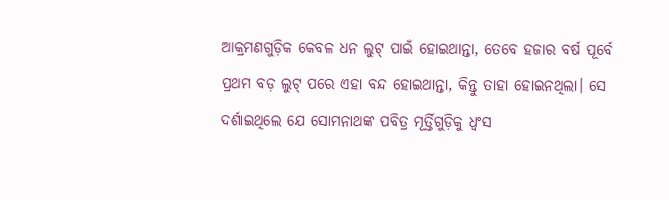ଆକ୍ରମଣଗୁଡ଼ିକ କେବଳ ଧନ ଲୁଟ୍ ପାଇଁ ହୋଇଥାନ୍ତା, ତେବେ ହଜାର ବର୍ଷ ପୂର୍ବେ ପ୍ରଥମ ବଡ଼ ଲୁଟ୍ ପରେ ଏହା ବନ୍ଦ ହୋଇଥାନ୍ତା, କିନ୍ତୁ ତାହା ହୋଇନଥିଲା। ସେ ଦର୍ଶାଇଥିଲେ ଯେ ସୋମନାଥଙ୍କ ପବିତ୍ର ମୂର୍ତ୍ତିଗୁଡ଼ିକୁ ଧ୍ୱଂସ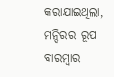କରାଯାଇଥିଲା, ମନ୍ଦିରର ରୂପ ବାରମ୍ବାର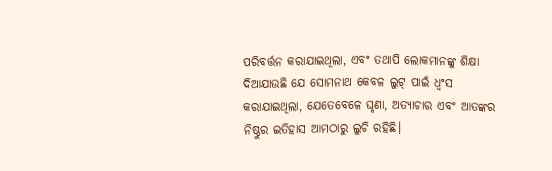ପରିବର୍ତ୍ତନ କରାଯାଇଥିଲା, ଏବଂ ତଥାପି ଲୋକମାନଙ୍କୁ ଶିକ୍ଷା ଦିଆଯାଉଛି ଯେ ସୋମନାଥ କେବଳ ଲୁଟ୍ ପାଇଁ ଧ୍ୱଂସ କରାଯାଇଥିଲା, ଯେତେବେଳେ ଘୃଣା, ଅତ୍ୟାଚାର ଏବଂ ଆତଙ୍କର ନିଷ୍ଠୁର ଇତିହାସ ଆମଠାରୁ ଲୁଚି ରହିଛି।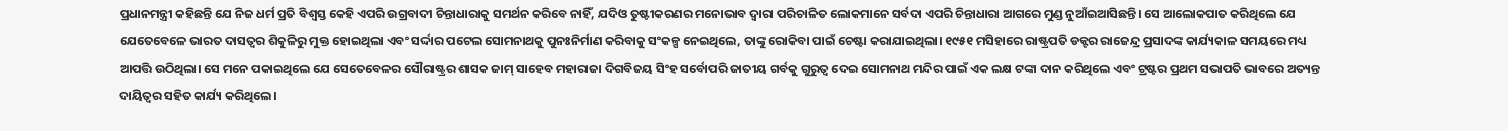ପ୍ରଧାନମନ୍ତ୍ରୀ କହିଛନ୍ତି ଯେ ନିଜ ଧର୍ମ ପ୍ରତି ବିଶ୍ୱସ୍ତ କେହି ଏପରି ଉଗ୍ରବାଦୀ ଚିନ୍ତାଧାରାକୁ ସମର୍ଥନ କରିବେ ନାହିଁ, ଯଦିଓ ତୁଷ୍ଟୀକରଣର ମନୋଭାବ ଦ୍ୱାରା ପରିଚାଳିତ ଲୋକମାନେ ସର୍ବଦା ଏପରି ଚିନ୍ତାଧାରା ଆଗରେ ମୁଣ୍ଡ ନୁଆଁଇଆସିଛନ୍ତି। ସେ ଆଲୋକପାତ କରିଥିଲେ ଯେ ଯେତେବେଳେ ଭାରତ ଦାସତ୍ୱର ଶିକୁଳିରୁ ମୁକ୍ତ ହୋଇଥିଲା ଏବଂ ସର୍ଦ୍ଦାର ପଟେଲ ସୋମନାଥକୁ ପୁନଃନିର୍ମାଣ କରିବାକୁ ସଂକଳ୍ପ ନେଇଥିଲେ, ତାଙ୍କୁ ରୋକିବା ପାଇଁ ଚେଷ୍ଟା କରାଯାଇଥିଲା। ୧୯୫୧ ମସିହାରେ ରାଷ୍ଟ୍ରପତି ଡକ୍ଟର ରାଜେନ୍ଦ୍ର ପ୍ରସାଦଙ୍କ କାର୍ଯ୍ୟକାଳ ସମୟରେ ମଧ୍ୟ ଆପତ୍ତି ଉଠିଥିଲା। ସେ ମନେ ପକାଇଥିଲେ ଯେ ସେତେବେଳର ସୌରାଷ୍ଟ୍ରର ଶାସକ ଜାମ୍ ସାହେବ ମହାରାଜା ଦିଗବିଜୟ ସିଂହ ସର୍ବୋପରି ଜାତୀୟ ଗର୍ବକୁ ଗୁରୁତ୍ୱ ଦେଇ ସୋମନାଥ ମନ୍ଦିର ପାଇଁ ଏକ ଲକ୍ଷ ଟଙ୍କା ଦାନ କରିଥିଲେ ଏବଂ ଟ୍ରଷ୍ଟର ପ୍ରଥମ ସଭାପତି ଭାବରେ ଅତ୍ୟନ୍ତ ଦାୟିତ୍ୱର ସହିତ କାର୍ଯ୍ୟ କରିଥିଲେ।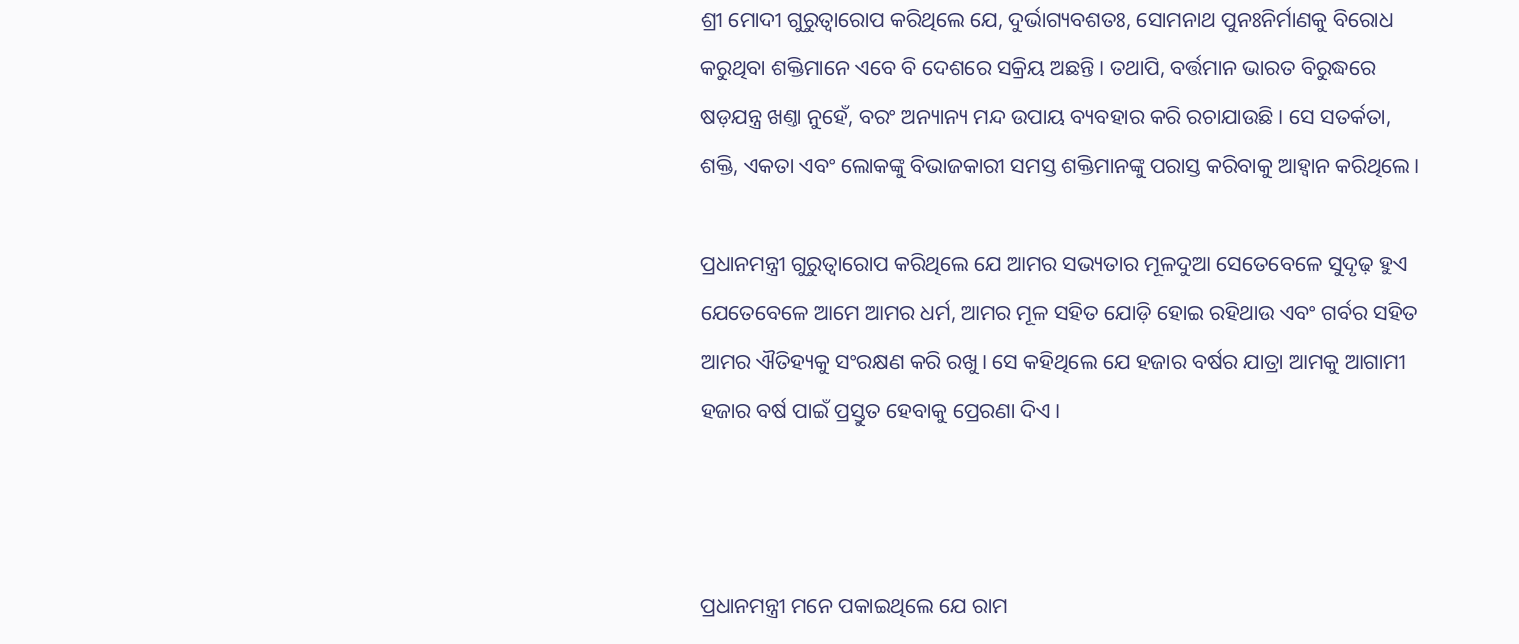ଶ୍ରୀ ମୋଦୀ ଗୁରୁତ୍ୱାରୋପ କରିଥିଲେ ଯେ, ଦୁର୍ଭାଗ୍ୟବଶତଃ, ସୋମନାଥ ପୁନଃନିର୍ମାଣକୁ ବିରୋଧ କରୁଥିବା ଶକ୍ତିମାନେ ଏବେ ବି ଦେଶରେ ସକ୍ରିୟ ଅଛନ୍ତି। ତଥାପି, ବର୍ତ୍ତମାନ ଭାରତ ବିରୁଦ୍ଧରେ ଷଡ଼ଯନ୍ତ୍ର ଖଣ୍ତା ନୁହେଁ, ବରଂ ଅନ୍ୟାନ୍ୟ ମନ୍ଦ ଉପାୟ ବ୍ୟବହାର କରି ରଚାଯାଉଛି। ସେ ସତର୍କତା, ଶକ୍ତି, ଏକତା ଏବଂ ଲୋକଙ୍କୁ ବିଭାଜକାରୀ ସମସ୍ତ ଶକ୍ତିମାନଙ୍କୁ ପରାସ୍ତ କରିବାକୁ ଆହ୍ୱାନ କରିଥିଲେ।

ପ୍ରଧାନମନ୍ତ୍ରୀ ଗୁରୁତ୍ୱାରୋପ କରିଥିଲେ ଯେ ଆମର ସଭ୍ୟତାର ମୂଳଦୁଆ ସେତେବେଳେ ସୁଦୃଢ଼ ହୁଏ ଯେତେବେଳେ ଆମେ ଆମର ଧର୍ମ, ଆମର ମୂଳ ସହିତ ଯୋଡ଼ି ହୋଇ ରହିଥାଉ ଏବଂ ଗର୍ବର ସହିତ ଆମର ଐତିହ୍ୟକୁ ସଂରକ୍ଷଣ କରି ରଖୁ। ସେ କହିଥିଲେ ଯେ ହଜାର ବର୍ଷର ଯାତ୍ରା ଆମକୁ ଆଗାମୀ ହଜାର ବର୍ଷ ପାଇଁ ପ୍ରସ୍ତୁତ ହେବାକୁ ପ୍ରେରଣା ଦିଏ।



ପ୍ରଧାନମନ୍ତ୍ରୀ ମନେ ପକାଇଥିଲେ ଯେ ରାମ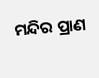ମନ୍ଦିର ପ୍ରାଣ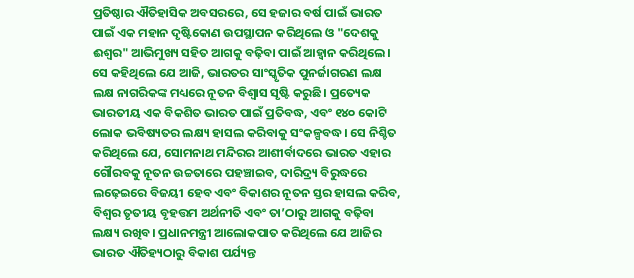ପ୍ରତିଷ୍ଠାର ଐତିହାସିକ ଅବସରରେ, ସେ ହଜାର ବର୍ଷ ପାଇଁ ଭାରତ ପାଇଁ ଏକ ମହାନ ଦୃଷ୍ଟିକୋଣ ଉପସ୍ଥାପନ କରିଥିଲେ ଓ "ଦେଶକୁ ଈଶ୍ୱର" ଆଭିମୁଖ୍ୟ ସହିତ ଆଗକୁ ବଢ଼ିବା ପାଇଁ ଆହ୍ୱାନ କରିଥିଲେ। ସେ କହିଥିଲେ ଯେ ଆଜି, ଭାରତର ସାଂସ୍କୃତିକ ପୁନର୍ଜାଗରଣ ଲକ୍ଷ ଲକ୍ଷ ନାଗରିକଙ୍କ ମଧ୍ୟରେ ନୂତନ ବିଶ୍ୱାସ ସୃଷ୍ଟି କରୁଛି। ପ୍ରତ୍ୟେକ ଭାରତୀୟ ଏକ ବିକଶିତ ଭାରତ ପାଇଁ ପ୍ରତିବଦ୍ଧ, ଏବଂ ୧୪୦ କୋଟି ଲୋକ ଭବିଷ୍ୟତର ଲକ୍ଷ୍ୟ ହାସଲ କରିବାକୁ ସଂକଳ୍ପବଦ୍ଧ। ସେ ନିଶ୍ଚିତ କରିଥିଲେ ଯେ, ସୋମନାଥ ମନ୍ଦିରର ଆଶୀର୍ବାଦରେ ଭାରତ ଏହାର ଗୌରବକୁ ନୂତନ ଉଚ୍ଚତାରେ ପହଞ୍ଚାଇବ, ଦାରିଦ୍ର୍ୟ ବିରୁଦ୍ଧରେ ଲଢ଼େଇରେ ବିଜୟୀ ହେବ ଏବଂ ବିକାଶର ନୂତନ ସ୍ତର ହାସଲ କରିବ, ବିଶ୍ୱର ତୃତୀୟ ବୃହତ୍ତମ ଅର୍ଥନୀତି ଏବଂ ତା’ଠାରୁ ଆଗକୁ ବଢ଼ିବା ଲକ୍ଷ୍ୟ ରଖିବ। ପ୍ରଧାନମନ୍ତ୍ରୀ ଆଲୋକପାତ କରିଥିଲେ ଯେ ଆଜିର ଭାରତ ଐତିହ୍ୟଠାରୁ ବିକାଶ ପର୍ଯ୍ୟନ୍ତ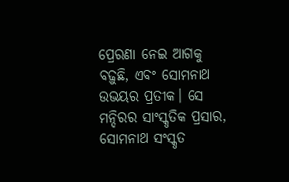ପ୍ରେରଣା ନେଇ ଆଗକୁ ବଢ଼ୁଛି, ଏବଂ ସୋମନାଥ ଉଭୟର ପ୍ରତୀକ। ସେ ମନ୍ଦିରର ସାଂସ୍କୃତିକ ପ୍ରସାର, ସୋମନାଥ ସଂସ୍କୃତ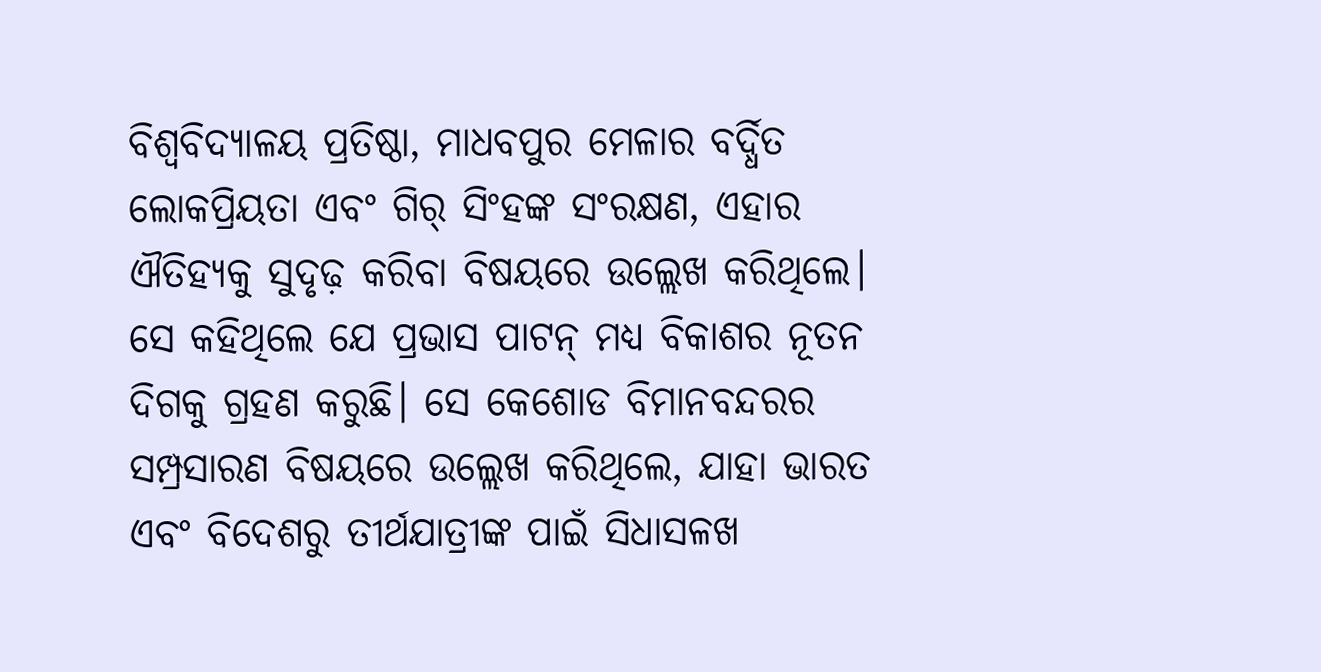ବିଶ୍ୱବିଦ୍ୟାଳୟ ପ୍ରତିଷ୍ଠା, ମାଧବପୁର ମେଳାର ବର୍ଦ୍ଧିତ ଲୋକପ୍ରିୟତା ଏବଂ ଗିର୍ ସିଂହଙ୍କ ସଂରକ୍ଷଣ, ଏହାର ଐତିହ୍ୟକୁ ସୁଦୃଢ଼ କରିବା ବିଷୟରେ ଉଲ୍ଲେଖ କରିଥିଲେ। ସେ କହିଥିଲେ ଯେ ପ୍ରଭାସ ପାଟନ୍ ମଧ୍ୟ ବିକାଶର ନୂତନ ଦିଗକୁ ଗ୍ରହଣ କରୁଛି। ସେ କେଶୋଡ ବିମାନବନ୍ଦରର ସମ୍ପ୍ରସାରଣ ବିଷୟରେ ଉଲ୍ଲେଖ କରିଥିଲେ, ଯାହା ଭାରତ ଏବଂ ବିଦେଶରୁ ତୀର୍ଥଯାତ୍ରୀଙ୍କ ପାଇଁ ସିଧାସଳଖ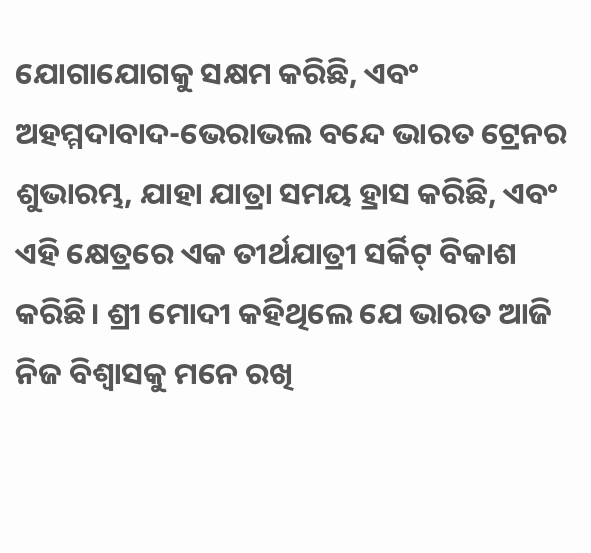ଯୋଗାଯୋଗକୁ ସକ୍ଷମ କରିଛି, ଏବଂ ଅହମ୍ମଦାବାଦ-ଭେରାଭଲ ବନ୍ଦେ ଭାରତ ଟ୍ରେନର ଶୁଭାରମ୍ଭ, ଯାହା ଯାତ୍ରା ସମୟ ହ୍ରାସ କରିଛି, ଏବଂ ଏହି କ୍ଷେତ୍ରରେ ଏକ ତୀର୍ଥଯାତ୍ରୀ ସର୍କିଟ୍ ବିକାଶ କରିଛି। ଶ୍ରୀ ମୋଦୀ କହିଥିଲେ ଯେ ଭାରତ ଆଜି ନିଜ ବିଶ୍ୱାସକୁ ମନେ ରଖି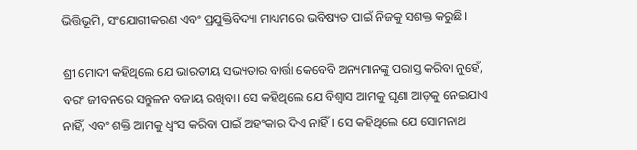ଭିତ୍ତିଭୂମି, ସଂଯୋଗୀକରଣ ଏବଂ ପ୍ରଯୁକ୍ତିବିଦ୍ୟା ମାଧ୍ୟମରେ ଭବିଷ୍ୟତ ପାଇଁ ନିଜକୁ ସଶକ୍ତ କରୁଛି।

ଶ୍ରୀ ମୋଦୀ କହିଥିଲେ ଯେ ଭାରତୀୟ ସଭ୍ୟତାର ବାର୍ତ୍ତା କେବେବି ଅନ୍ୟମାନଙ୍କୁ ପରାସ୍ତ କରିବା ନୁହେଁ, ବରଂ ଜୀବନରେ ସନ୍ତୁଳନ ବଜାୟ ରଖିବା। ସେ କହିଥିଲେ ଯେ ବିଶ୍ୱାସ ଆମକୁ ଘୃଣା ଆଡ଼କୁ ନେଇଯାଏ ନାହିଁ, ଏବଂ ଶକ୍ତି ଆମକୁ ଧ୍ୱଂସ କରିବା ପାଇଁ ଅହଂକାର ଦିଏ ନାହିଁ। ସେ କହିଥିଲେ ଯେ ସୋମନାଥ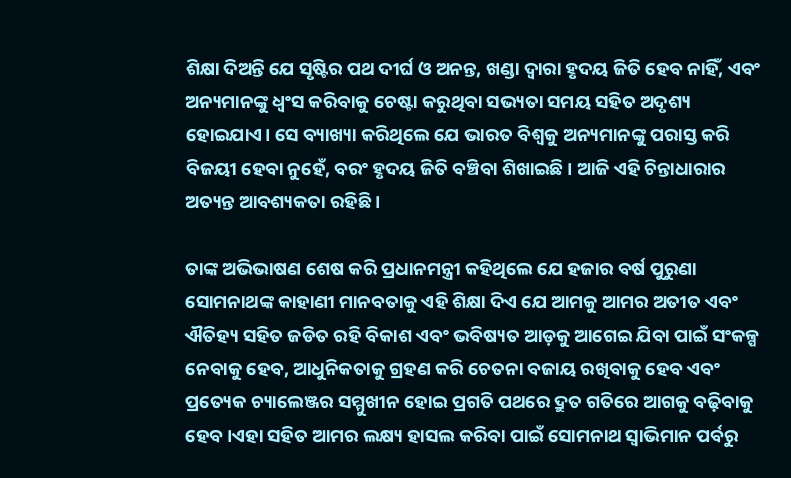ଶିକ୍ଷା ଦିଅନ୍ତି ଯେ ସୃଷ୍ଟିର ପଥ ଦୀର୍ଘ ଓ ଅନନ୍ତ, ଖଣ୍ଡା ଦ୍ବାରା ହୃଦୟ ଜିତି ହେବ ନାହିଁ, ଏବଂ ଅନ୍ୟମାନଙ୍କୁ ଧ୍ୱଂସ କରିବାକୁ ଚେଷ୍ଟା କରୁଥିବା ସଭ୍ୟତା ସମୟ ସହିତ ଅଦୃଶ୍ୟ ହୋଇଯାଏ। ସେ ବ୍ୟାଖ୍ୟା କରିଥିଲେ ଯେ ଭାରତ ବିଶ୍ୱକୁ ଅନ୍ୟମାନଙ୍କୁ ପରାସ୍ତ କରି ବିଜୟୀ ହେବା ନୁହେଁ, ବରଂ ହୃଦୟ ଜିତି ବଞ୍ଚିବା ଶିଖାଇଛି । ଆଜି ଏହି ଚିନ୍ତାଧାରାର ଅତ୍ୟନ୍ତ ଆବଶ୍ୟକତା ରହିଛି ।

ତାଙ୍କ ଅଭିଭାଷଣ ଶେଷ କରି ପ୍ରଧାନମନ୍ତ୍ରୀ କହିଥିଲେ ଯେ ହଜାର ବର୍ଷ ପୁରୁଣା ସୋମନାଥଙ୍କ କାହାଣୀ ମାନବତାକୁ ଏହି ଶିକ୍ଷା ଦିଏ ଯେ ଆମକୁ ଆମର ଅତୀତ ଏବଂ ଐତିହ୍ୟ ସହିତ ଜଡିତ ରହି ବିକାଶ ଏବଂ ଭବିଷ୍ୟତ ଆଡ଼କୁ ଆଗେଇ ଯିବା ପାଇଁ ସଂକଳ୍ପ ନେବାକୁ ହେବ, ଆଧୁନିକତାକୁ ଗ୍ରହଣ କରି ଚେତନା ବଜାୟ ରଖିବାକୁ ହେବ ଏବଂ ପ୍ରତ୍ୟେକ ଚ୍ୟାଲେଞ୍ଜର ସମ୍ମୁଖୀନ ହୋଇ ପ୍ରଗତି ପଥରେ ଦ୍ରୁତ ଗତିରେ ଆଗକୁ ବଢ଼ିବାକୁ ହେବ ।ଏହା ସହିତ ଆମର ଲକ୍ଷ୍ୟ ହାସଲ କରିବା ପାଇଁ ସୋମନାଥ ସ୍ୱାଭିମାନ ପର୍ବରୁ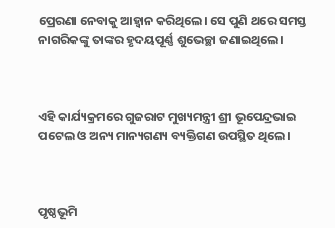ପ୍ରେରଣା ନେବାକୁ ଆହ୍ୱାନ କରିଥିଲେ। ସେ ପୁଣି ଥରେ ସମସ୍ତ ନାଗରିକଙ୍କୁ ତାଙ୍କର ହୃଦୟପୂର୍ଣ୍ଣ ଶୁଭେଚ୍ଛା ଜଣାଇଥିଲେ।



ଏହି କାର୍ଯ୍ୟକ୍ରମରେ ଗୁଜରାଟ ମୁଖ୍ୟମନ୍ତ୍ରୀ ଶ୍ରୀ ଭୂପେନ୍ଦ୍ରଭାଇ ପଟେଲ ଓ ଅନ୍ୟ ମାନ୍ୟଗଣ୍ୟ ବ୍ୟକ୍ତିଗଣ ଉପସ୍ଥିତ ଥିଲେ।



ପୃଷ୍ଠଭୂମି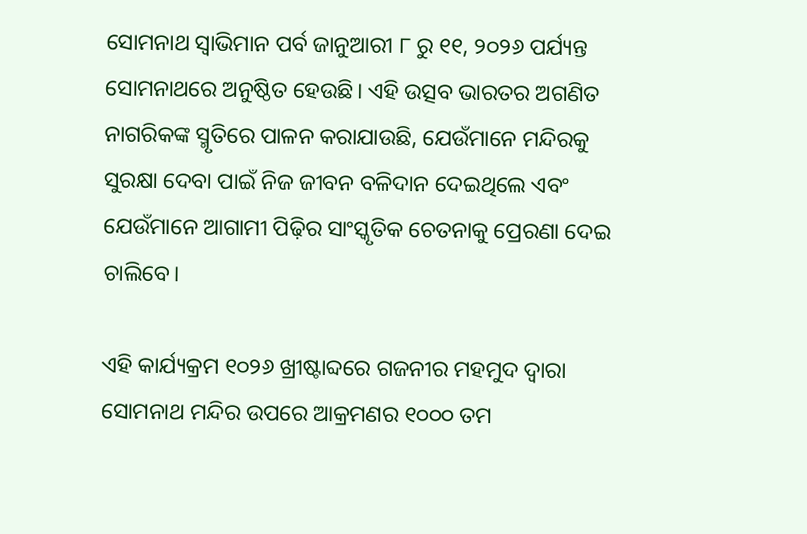ସୋମନାଥ ସ୍ୱାଭିମାନ ପର୍ବ ଜାନୁଆରୀ ୮ ରୁ ୧୧, ୨୦୨୬ ପର୍ଯ୍ୟନ୍ତ ସୋମନାଥରେ ଅନୁଷ୍ଠିତ ହେଉଛି। ଏହି ଉତ୍ସବ ଭାରତର ଅଗଣିତ ନାଗରିକଙ୍କ ସ୍ମୃତିରେ ପାଳନ କରାଯାଉଛି, ଯେଉଁମାନେ ମନ୍ଦିରକୁ ସୁରକ୍ଷା ଦେବା ପାଇଁ ନିଜ ଜୀବନ ବଳିଦାନ ଦେଇଥିଲେ ଏବଂ ଯେଉଁମାନେ ଆଗାମୀ ପିଢ଼ିର ସାଂସ୍କୃତିକ ଚେତନାକୁ ପ୍ରେରଣା ଦେଇ ଚାଲିବେ।

ଏହି କାର୍ଯ୍ୟକ୍ରମ ୧୦୨୬ ଖ୍ରୀଷ୍ଟାବ୍ଦରେ ଗଜନୀର ମହମୁଦ ଦ୍ୱାରା ସୋମନାଥ ମନ୍ଦିର ଉପରେ ଆକ୍ରମଣର ୧୦୦୦ ତମ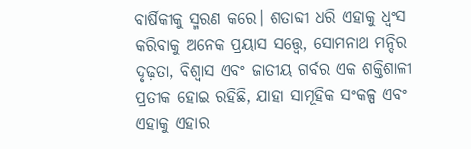ବାର୍ଷିକୀକୁ ସ୍ମରଣ କରେ। ଶତାବ୍ଦୀ ଧରି ଏହାକୁ ଧ୍ୱଂସ କରିବାକୁ ଅନେକ ପ୍ରୟାସ ସତ୍ତ୍ୱେ, ସୋମନାଥ ମନ୍ଦିର ଦୃଢ଼ତା, ବିଶ୍ୱାସ ଏବଂ ଜାତୀୟ ଗର୍ବର ଏକ ଶକ୍ତିଶାଳୀ ପ୍ରତୀକ ହୋଇ ରହିଛି, ଯାହା ସାମୂହିକ ସଂକଳ୍ପ ଏବଂ ଏହାକୁ ଏହାର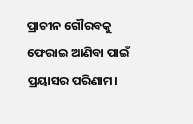ପ୍ରାଚୀନ ଗୌରବକୁ ଫେରାଇ ଆଣିବା ପାଇଁ ପ୍ରୟାସର ପରିଣାମ।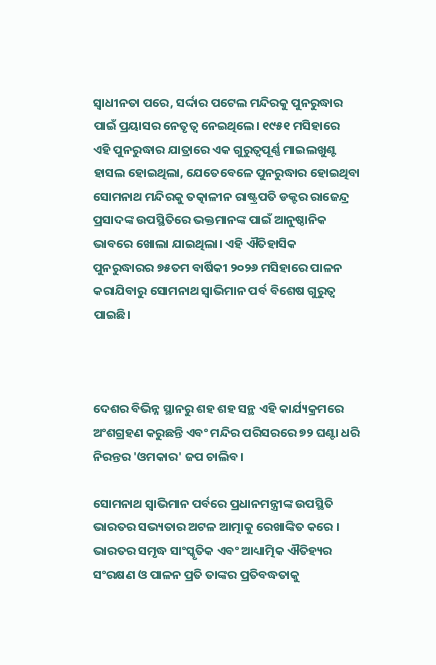ସ୍ୱାଧୀନତା ପରେ, ସର୍ଦ୍ଦାର ପଟେଲ ମନ୍ଦିରକୁ ପୁନରୁଦ୍ଧାର ପାଇଁ ପ୍ରୟାସର ନେତୃତ୍ୱ ନେଇଥିଲେ। ୧୯୫୧ ମସିହାରେ ଏହି ପୁନରୁଦ୍ଧାର ଯାତ୍ରାରେ ଏକ ଗୁରୁତ୍ୱପୂର୍ଣ୍ଣ ମାଇଲଖୁଣ୍ଟ ହାସଲ ହୋଇଥିଲା, ଯେତେବେଳେ ପୁନରୁଦ୍ଧାର ହୋଇଥିବା ସୋମନାଥ ମନ୍ଦିରକୁ ତତ୍କାଳୀନ ରାଷ୍ଟ୍ରପତି ଡକ୍ଟର ରାଜେନ୍ଦ୍ର ପ୍ରସାଦଙ୍କ ଉପସ୍ଥିତିରେ ଭକ୍ତମାନଙ୍କ ପାଇଁ ଆନୁଷ୍ଠାନିକ ଭାବରେ ଖୋଲା ଯାଇଥିଲା। ଏହି ଐତିହାସିକ ପୁନରୁଦ୍ଧାରର ୭୫ତମ ବାର୍ଷିକୀ ୨୦୨୬ ମସିହାରେ ପାଳନ କରାଯିବାରୁ ସୋମନାଥ ସ୍ୱାଭିମାନ ପର୍ବ ବିଶେଷ ଗୁରୁତ୍ୱ ପାଇଛି।



ଦେଶର ବିଭିନ୍ନ ସ୍ଥାନରୁ ଶହ ଶହ ସନ୍ଥ ଏହି କାର୍ଯ୍ୟକ୍ରମରେ ଅଂଶଗ୍ରହଣ କରୁଛନ୍ତି ଏବଂ ମନ୍ଦିର ପରିସରରେ ୭୨ ଘଣ୍ଟା ଧରି ନିରନ୍ତର 'ଓମକାର' ଜପ ଚାଲିବ।

ସୋମନାଥ ସ୍ୱାଭିମାନ ପର୍ବରେ ପ୍ରଧାନମନ୍ତ୍ରୀଙ୍କ ଉପସ୍ଥିତି ଭାରତର ସଭ୍ୟତାର ଅଟଳ ଆତ୍ମାକୁ ରେଖାଙ୍କିତ କରେ । ଭାରତର ସମୃଦ୍ଧ ସାଂସ୍କୃତିକ ଏବଂ ଆଧ୍ୟାତ୍ମିକ ଐତିହ୍ୟର ସଂରକ୍ଷଣ ଓ ପାଳନ ପ୍ରତି ତାଙ୍କର ପ୍ରତିବଦ୍ଧତାକୁ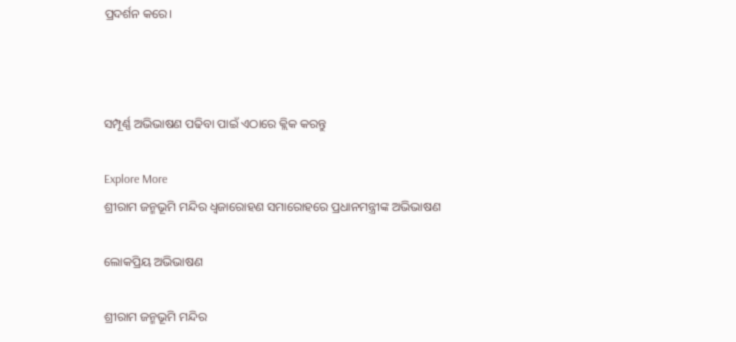ପ୍ରଦର୍ଶନ କରେ।



ସମ୍ପୂର୍ଣ୍ଣ ଅଭିଭାଷଣ ପଢିବା ପାଇଁ ଏଠାରେ କ୍ଲିକ କରନ୍ତୁ

Explore More
ଶ୍ରୀରାମ ଜନ୍ମଭୂମି ମନ୍ଦିର ଧ୍ଵଜାରୋହଣ ସମାରୋହରେ ପ୍ରଧାନମନ୍ତ୍ରୀଙ୍କ ଅଭିଭାଷଣ

ଲୋକପ୍ରିୟ ଅଭିଭାଷଣ

ଶ୍ରୀରାମ ଜନ୍ମଭୂମି ମନ୍ଦିର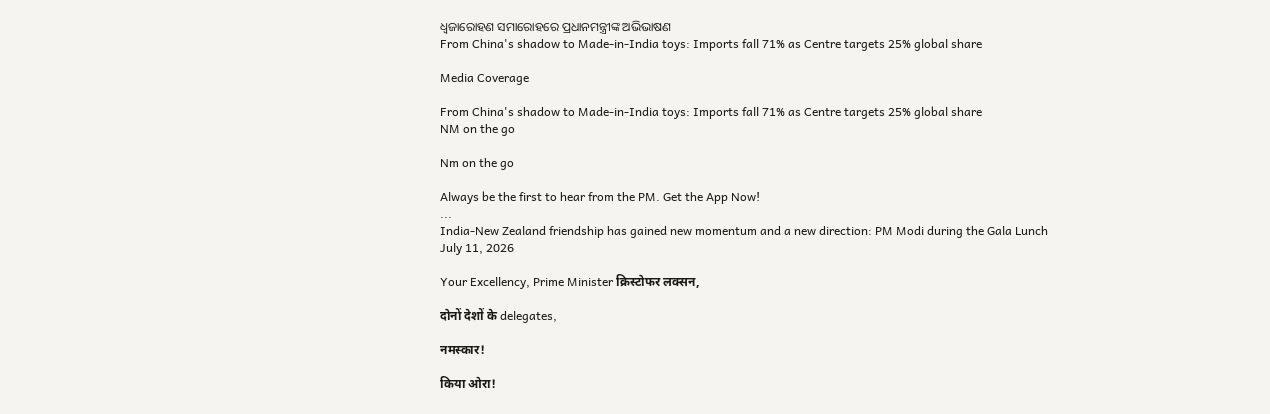ଧ୍ଵଜାରୋହଣ ସମାରୋହରେ ପ୍ରଧାନମନ୍ତ୍ରୀଙ୍କ ଅଭିଭାଷଣ
From China's shadow to Made-in-India toys: Imports fall 71% as Centre targets 25% global share

Media Coverage

From China's shadow to Made-in-India toys: Imports fall 71% as Centre targets 25% global share
NM on the go

Nm on the go

Always be the first to hear from the PM. Get the App Now!
...
India-New Zealand friendship has gained new momentum and a new direction: PM Modi during the Gala Lunch
July 11, 2026

Your Excellency, Prime Minister क्रिस्टोफर लक्सन,

दोनों देशों के delegates,

नमस्कार!

किया ओरा!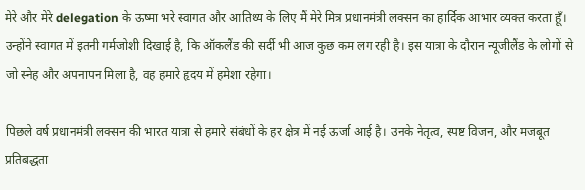मेरे और मेरे delegation के ऊष्मा भरे स्वागत और आतिथ्य के लिए मैं मेरे मित्र प्रधानमंत्री लक्सन का हार्दिक आभार व्यक्त करता हूँ। उन्होंने स्वागत में इतनी गर्मजोशी दिखाई है, कि ऑकलैंड की सर्दी भी आज कुछ कम लग रही है। इस यात्रा के दौरान न्यूजीलैंड के लोगों से जो स्नेह और अपनापन मिला है, वह हमारे हृदय में हमेशा रहेगा।

पिछले वर्ष प्रधानमंत्री लक्सन की भारत यात्रा से हमारे संबंधों के हर क्षेत्र में नई ऊर्जा आई है। उनके नेतृत्व, स्पष्ट विजन, और मजबूत प्रतिबद्धता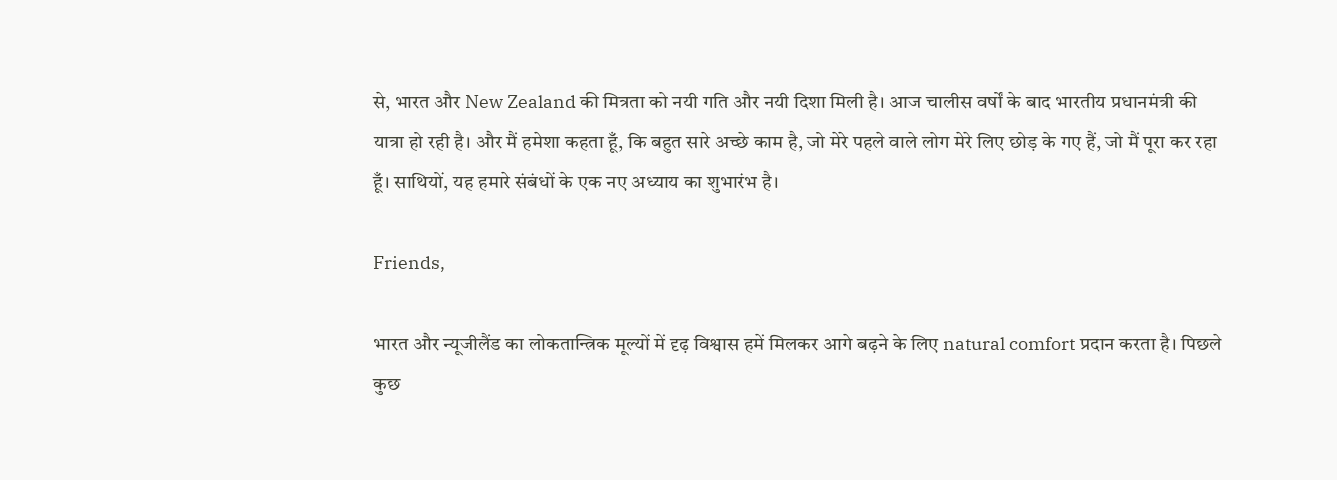से, भारत और New Zealand की मित्रता को नयी गति और नयी दिशा मिली है। आज चालीस वर्षों के बाद भारतीय प्रधानमंत्री की यात्रा हो रही है। और मैं हमेशा कहता हूँ, कि बहुत सारे अच्छे काम है, जो मेरे पहले वाले लोग मेरे लिए छोड़ के गए हैं, जो मैं पूरा कर रहा हूँ। साथियों, यह हमारे संबंधों के एक नए अध्याय का शुभारंभ है।

Friends,

भारत और न्यूजीलैंड का लोकतान्त्रिक मूल्यों में दृढ़ विश्वास हमें मिलकर आगे बढ़ने के लिए natural comfort प्रदान करता है। पिछले कुछ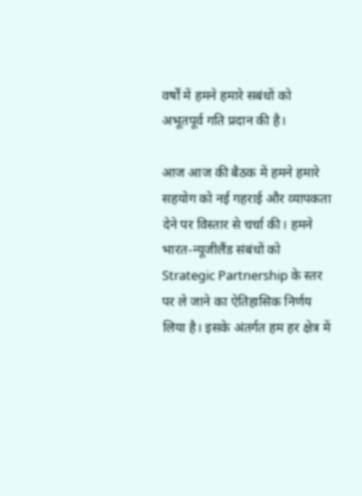वर्षों में हमने हमारे सबंधों को अभूतपूर्व गति प्रदान की है।

आज आज की बैठक में हमने हमारे सहयोग को नई गहराई और व्यापकता देने पर विस्तार से चर्चा की। हमने भारत-न्यूजीलैंड संबंधों को Strategic Partnership के स्तर पर ले जाने का ऐतिहासिक निर्णय लिया है। इसके अंतर्गत हम हर क्षेत्र में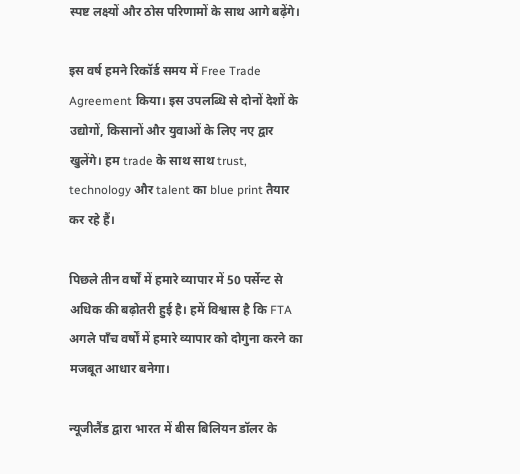स्पष्ट लक्ष्यों और ठोस परिणामों के साथ आगे बढ़ेंगे।

इस वर्ष हमने रिकॉर्ड समय में Free Trade Agreement किया। इस उपलब्धि से दोनों देशों के उद्योगों, किसानों और युवाओं के लिए नए द्वार खुलेंगे। हम trade के साथ साथ trust, technology और talent का blue print तैयार कर रहे हैं।

पिछले तीन वर्षों में हमारे व्यापार में 50 पर्सेन्ट से अधिक की बढ़ोतरी हुई है। हमें विश्वास है कि FTA अगले पाँच वर्षों में हमारे व्यापार को दोगुना करने का मजबूत आधार बनेगा।

न्यूजीलैंड द्वारा भारत में बीस बिलियन डॉलर के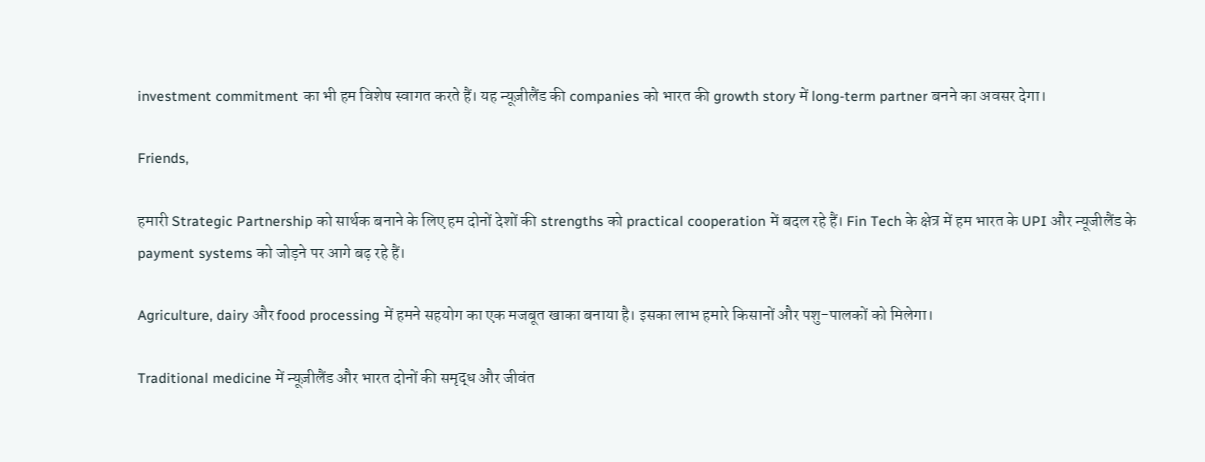investment commitment का भी हम विशेष स्वागत करते हैं। यह न्यूज़ीलैंड की companies को भारत की growth story में long-term partner बनने का अवसर देगा।

Friends,

हमारी Strategic Partnership को सार्थक बनाने के लिए हम दोनों देशों की strengths को practical cooperation में बदल रहे हैं। Fin Tech के क्षेत्र में हम भारत के UPI और न्यूजीलैंड के payment systems को जोड़ने पर आगे बढ़ रहे हैं।

Agriculture, dairy और food processing में हमने सहयोग का एक मजबूत खाका बनाया है। इसका लाभ हमारे किसानों और पशु-पालकों को मिलेगा।

Traditional medicine में न्यूज़ीलैंड और भारत दोनों की समृद्ध और जीवंत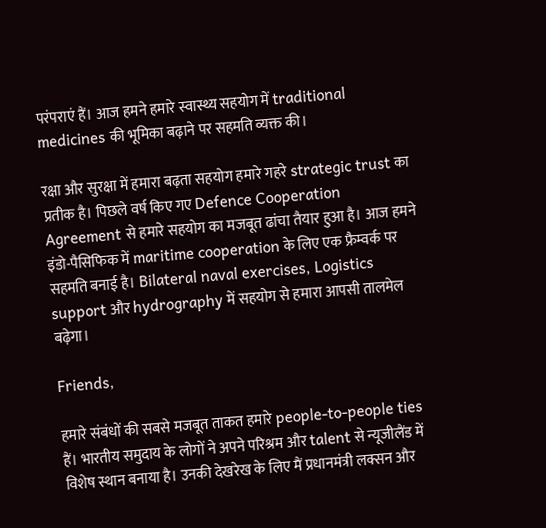परंपराएं हैं। आज हमने हमारे स्वास्थ्य सहयोग में traditional medicines की भूमिका बढ़ाने पर सहमति व्यक्त की।

रक्षा और सुरक्षा में हमारा बढ़ता सहयोग हमारे गहरे strategic trust का प्रतीक है। पिछले वर्ष किए गए Defence Cooperation Agreement से हमारे सहयोग का मजबूत ढांचा तैयार हुआ है। आज हमने इंडो-पैसिफिक में maritime cooperation के लिए एक फ्रैम्वर्क पर सहमति बनाई है। Bilateral naval exercises, Logistics support और hydrography में सहयोग से हमारा आपसी तालमेल बढ़ेगा।

Friends,

हमारे संबंधों की सबसे मजबूत ताकत हमारे people-to-people ties हैं। भारतीय समुदाय के लोगों ने अपने परिश्रम और talent से न्यूजीलैंड में विशेष स्थान बनाया है। उनकी देखरेख के लिए मैं प्रधानमंत्री लक्सन और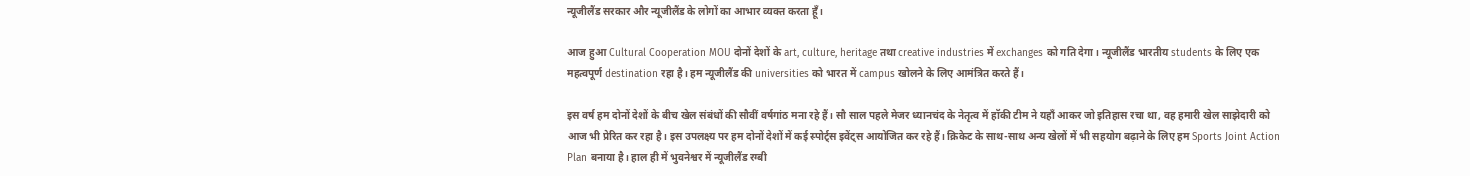न्यूजीलैंड सरकार और न्यूजीलैंड के लोगों का आभार व्यक्त करता हूँ।

आज हुआ Cultural Cooperation MOU दोनों देशों के art, culture, heritage तथा creative industries में exchanges को गति देगा। न्यूजीलैंड भारतीय students के लिए एक महत्वपूर्ण destination रहा है। हम न्यूजीलैंड की universities को भारत में campus खोलने के लिए आमंत्रित करते हैं।

इस वर्ष हम दोनों देशों के बीच खेल संबंधों की सौवीं वर्षगांठ मना रहे हैं। सौ साल पहले मेजर ध्यानचंद के नेतृत्व में हॉकी टीम ने यहाँ आकर जो इतिहास रचा था, वह हमारी खेल साझेदारी को आज भी प्रेरित कर रहा है। इस उपलक्ष्य पर हम दोनों देशों में कई स्पोर्ट्स इवेंट्स आयोजित कर रहे हैं। क्रिकेट के साथ-साथ अन्य खेलों में भी सहयोग बढ़ाने के लिए हम Sports Joint Action Plan बनाया है। हाल ही में भुवनेश्वर में न्यूजीलैंड रग्बी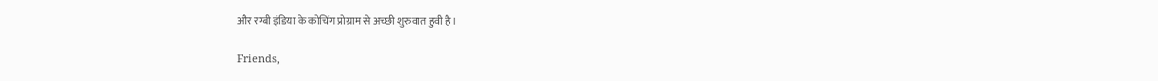और रग्बी इंडिया के कोचिंग प्रोग्राम से अच्छी शुरुवात हुवी है।

Friends,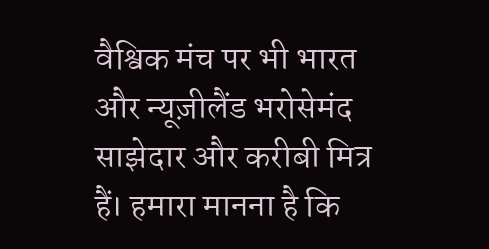वैश्विक मंच पर भी भारत और न्यूज़ीलैंड भरोसेमंद साझेदार और करीबी मित्र हैं। हमारा मानना है कि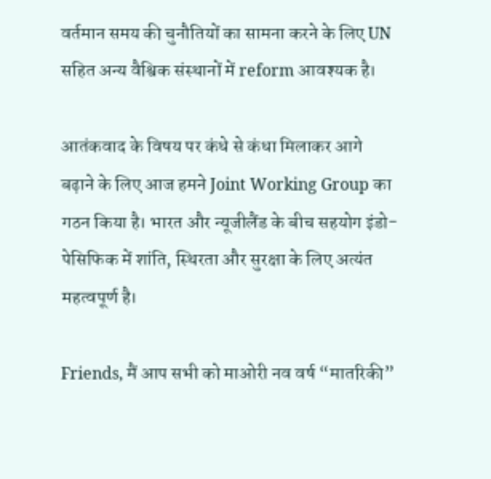वर्तमान समय की चुनौतियों का सामना करने के लिए UN सहित अन्य वैश्विक संस्थानों में reform आवश्यक है।

आतंकवाद के विषय पर कंधे से कंधा मिलाकर आगे बढ़ाने के लिए आज हमने Joint Working Group का गठन किया है। भारत और न्यूजीलैंड के बीच सहयोग इंडो-पेसिफिक में शांति, स्थिरता और सुरक्षा के लिए अत्यंत महत्वपूर्ण है।

Friends, मैं आप सभी को माओरी नव वर्ष “मातरिकी”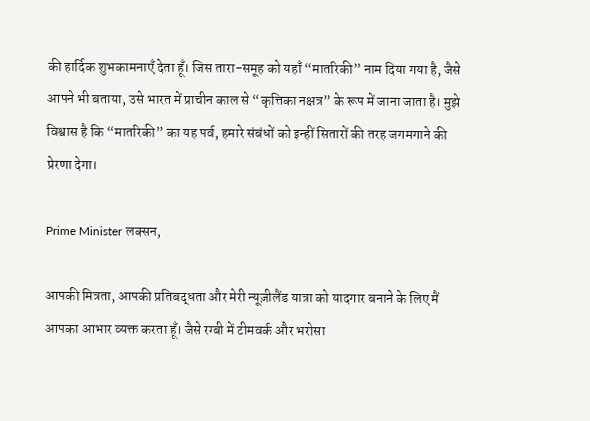की हार्दिक शुभकामनाएँ देता हूँ। जिस तारा-समूह को यहाँ “मातरिकी” नाम दिया गया है, जैसे आपने भी बताया, उसे भारत में प्राचीन काल से “कृत्तिका नक्षत्र” के रूप में जाना जाता है। मुझे विश्वास है कि “मातरिकी” का यह पर्व, हमारे संबंधों को इन्हीं सितारों की तरह जगमगाने की प्रेरणा देगा।

Prime Minister लक्सन,

आपकी मित्रता, आपकी प्रतिबद्धता और मेरी न्यूज़ीलैंड यात्रा को यादगार बनाने के लिए मैं आपका आभार व्यक्त करता हूँ। जैसे रग्बी में टीमवर्क और भरोसा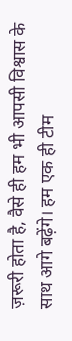ज़रूरी होता है, वैसे ही हम भी आपसी विश्वास के साथ आगे बढ़ेंगे। हम एक ही टीम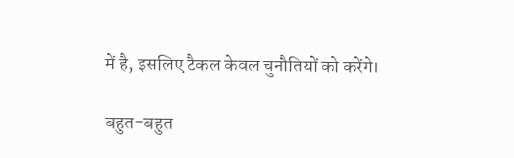में है, इसलिए टैकल केवल चुनौतियों को करेंगे।

बहुत-बहुत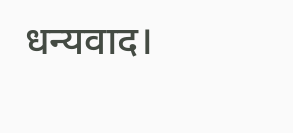धन्यवाद।